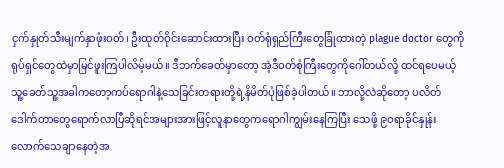ငှက်နှုတ်သီးမျက်နှာဖုံးဝတ်၊ ဦးထုတ်ဝိုင်းဆောင်းထားပြီး ဝတ်ရုံရှည်ကြီးတွေခြုံထားတဲ့ plague doctor တွေကိုရုပ်ရှင်တွေထဲမှာမြင်ဖူးကြပါလိမ့်မယ်။ ဒီဘက်ခေတ်မှာတော့ အဲ့ဒီဝတ်စုံကြီးတွေကိုဂေါ်တယ်လို့ ထင်ရပေမယ့် သူ့ခေတ်သူ့အခါကတော့ကပ်ရောဂါနဲ့သေခြင်းတရားတို့ရဲ့နိမိတ်ပုံဖြစ်ခဲ့ပါတယ်။ ဘာလို့လဲဆိုတော့ ပလိတ်ဒေါက်တာတွေရောက်လာပြီဆိုရင်အများအားဖြင့်လူနာတွေကရောဂါကျွမ်းနေကြပြီး သေဖို့ ၉၀ရာခိုင်နှုန်းလောက်သေချာနေတဲ့အ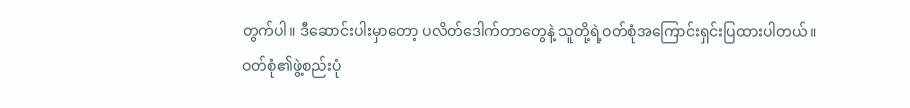တွက်ပါ။ ဒီဆောင်းပါးမှာတော့ ပလိတ်ဒေါက်တာတွေနဲ့ သူတို့ရဲ့ဝတ်စုံအကြောင်းရှင်းပြထားပါတယ်။
ဝတ်စုံ၏ဖွဲ့စည်းပုံ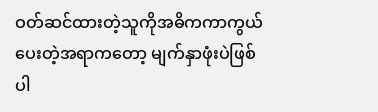ဝတ်ဆင်ထားတဲ့သူကိုအဓိကကာကွယ်ပေးတဲ့အရာကတော့ မျက်နှာဖုံးပဲဖြစ်ပါ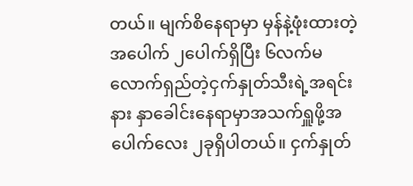တယ်။ မျက်စိနေရာမှာ မှန်နဲ့ဖုံးထားတဲ့အပေါက် ၂ပေါက်ရှိပြီး ၆လက်မလောက်ရှည်တဲ့ငှက်နှုတ်သီးရဲ့အရင်းနား နှာခေါင်းနေရာမှာအသက်ရှူဖို့အပေါက်လေး ၂ခုရှိပါတယ်။ ငှက်နှုတ်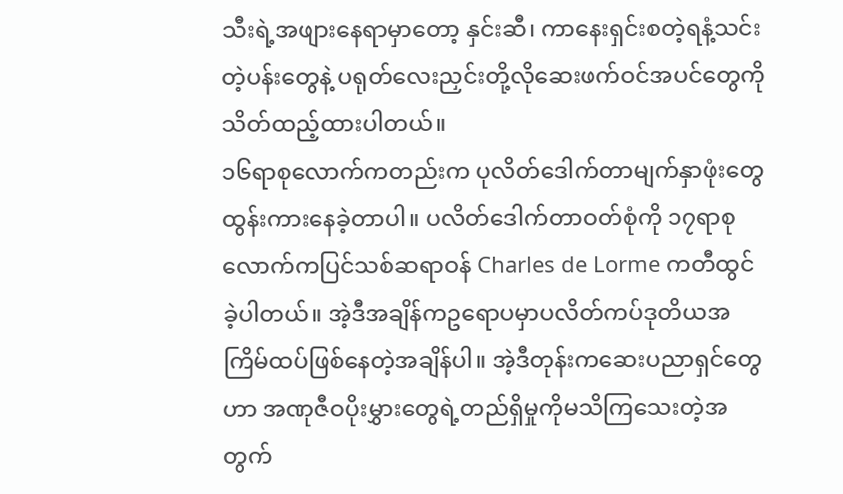သီးရဲ့အဖျားနေရာမှာတော့ နှင်းဆီ၊ ကာနေးရှင်းစတဲ့ရနံ့သင်းတဲ့ပန်းတွေနဲ့ ပရုတ်လေးညှင်းတို့လိုဆေးဖက်ဝင်အပင်တွေကိုသိတ်ထည့်ထားပါတယ်။
၁၆ရာစုလောက်ကတည်းက ပုလိတ်ဒေါက်တာမျက်နှာဖုံးတွေထွန်းကားနေခဲ့တာပါ။ ပလိတ်ဒေါက်တာဝတ်စုံကို ၁၇ရာစုလောက်ကပြင်သစ်ဆရာဝန် Charles de Lorme ကတီထွင်ခဲ့ပါတယ်။ အဲ့ဒီအချိန်ကဥရောပမှာပလိတ်ကပ်ဒုတိယအကြိမ်ထပ်ဖြစ်နေတဲ့အချိန်ပါ။ အဲ့ဒီတုန်းကဆေးပညာရှင်တွေဟာ အဏုဇီဝပိုးမွှားတွေရဲ့တည်ရှိမှုကိုမသိကြသေးတဲ့အတွက်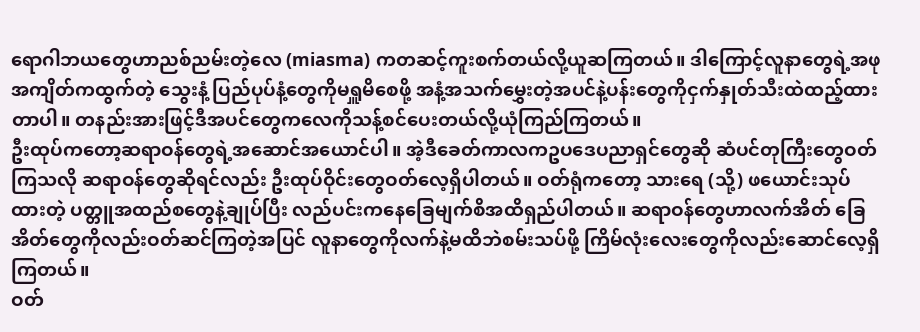ရောဂါဘယတွေဟာညစ်ညမ်းတဲ့လေ (miasma) ကတဆင့်ကူးစက်တယ်လို့ယူဆကြတယ်။ ဒါကြောင့်လူနာတွေရဲ့အဖုအကျိတ်ကထွက်တဲ့ သွေးနံ့ ပြည်ပုပ်နံ့တွေကိုမရှူမိစေဖို့ အနံ့အသက်မွှေးတဲ့အပင်နဲ့ပန်းတွေကိုငှက်နှုတ်သီးထဲထည့်ထားတာပါ။ တနည်းအားဖြင့်ဒီအပင်တွေကလေကိုသန့်စင်ပေးတယ်လို့ယုံကြည်ကြတယ်။
ဦးထုပ်ကတော့ဆရာဝန်တွေရဲ့အဆောင်အယောင်ပါ။ အဲ့ဒီခေတ်ကာလကဥပဒေပညာရှင်တွေဆို ဆံပင်တုကြီးတွေဝတ်ကြသလို ဆရာဝန်တွေဆိုရင်လည်း ဦးထုပ်ဝိုင်းတွေဝတ်လေ့ရှိပါတယ်။ ဝတ်ရုံကတော့ သားရေ (သို့) ဖယောင်းသုပ်ထားတဲ့ ပတ္တူအထည်စတွေနဲ့ချုပ်ပြီး လည်ပင်းကနေခြေမျက်စိအထိရှည်ပါတယ်။ ဆရာဝန်တွေဟာလက်အိတ် ခြေအိတ်တွေကိုလည်းဝတ်ဆင်ကြတဲ့အပြင် လူနာတွေကိုလက်နဲ့မထိဘဲစမ်းသပ်ဖို့ ကြိမ်လုံးလေးတွေကိုလည်းဆောင်လေ့ရှိကြတယ်။
ဝတ်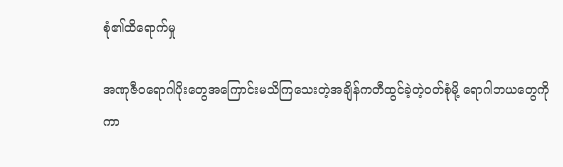စုံ၏ထိရောက်မှု

အဏုဇီဝရောဂါပိုးတွေအကြောင်းမသိကြသေးတဲ့အချိန်ကတီထွင်ခဲ့တဲ့ဝတ်စုံမို့ ရောဂါဘယတွေကိုကာ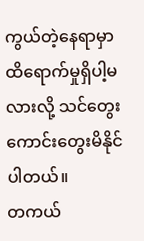ကွယ်တဲ့နေရာမှာထိရောက်မှုရှိပါ့မလားလို့ သင်တွေးကောင်းတွေးမိနိုင်ပါတယ်။
တကယ်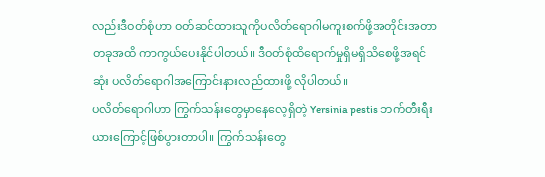လည်းဒီဝတ်စုံဟာ ဝတ်ဆင်ထားသူကိုပလိတ်ရောဂါမကူးစက်ဖို့အတိုင်းအတာတခုအထိ ကာကွယ်ပေးနိုင်ပါတယ်။ ဒီဝတ်စုံထိရောက်မှုရှိမရှိသိစေဖို့အရင်ဆုံး ပလိတ်ရောဂါအကြောင်းနားလည်ထားဖို့ လိုပါတယ်။
ပလိတ်ရောဂါဟာ ကြွက်သန်းတွေမှာနေလေ့ရှိတဲ့ Yersinia pestis ဘက်တီးရီးယားကြောင့်ဖြစ်ပွားတာပါ။ ကြွက်သန်းတွေ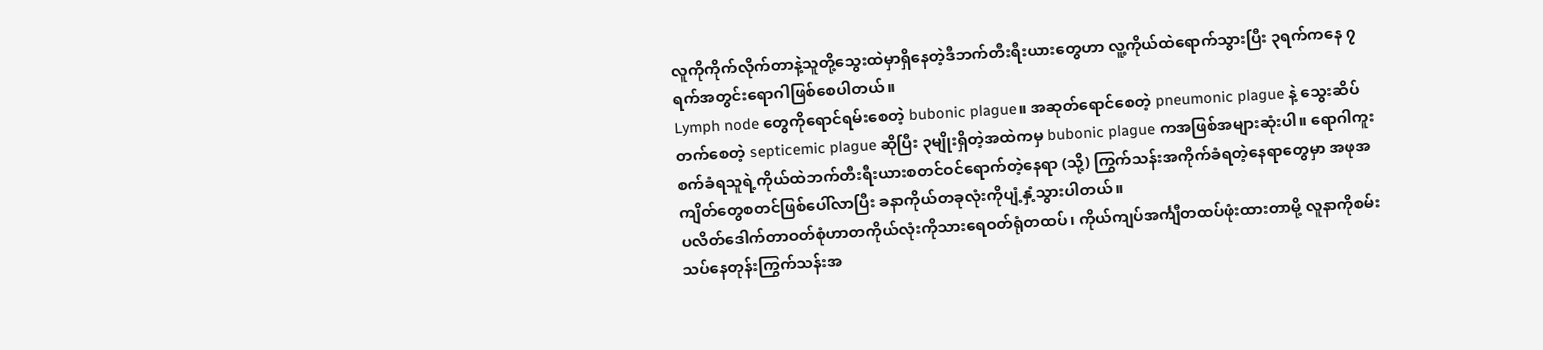လူကိုကိုက်လိုက်တာနဲ့သူတို့သွေးထဲမှာရှိနေတဲ့ဒီဘက်တီးရီးယားတွေဟာ လူ့ကိုယ်ထဲရောက်သွားပြီး ၃ရက်ကနေ ၇ရက်အတွင်းရောဂါဖြစ်စေပါတယ်။
Lymph node တွေကိုရောင်ရမ်းစေတဲ့ bubonic plague။ အဆုတ်ရောင်စေတဲ့ pneumonic plague နဲ့ သွေးဆိပ်တက်စေတဲ့ septicemic plague ဆိုပြီး ၃မျိုးရှိတဲ့အထဲကမှ bubonic plague ကအဖြစ်အများဆုံးပါ။ ရောဂါကူးစက်ခံရသူရဲ့ကိုယ်ထဲဘက်တီးရီးယားစတင်ဝင်ရောက်တဲ့နေရာ (သို့) ကြွက်သန်းအကိုက်ခံရတဲ့နေရာတွေမှာ အဖုအကျိတ်တွေစတင်ဖြစ်ပေါ်လာပြီး ခနာကိုယ်တခုလုံးကိုပျံ့နှံ့သွားပါတယ်။
ပလိတ်ဒေါက်တာဝတ်စုံဟာတကိုယ်လုံးကိုသားရေဝတ်ရုံတထပ်၊ ကိုယ်ကျပ်အင်္ကျီတထပ်ဖုံးထားတာမို့ လူနာကိုစမ်းသပ်နေတုန်းကြွက်သန်းအ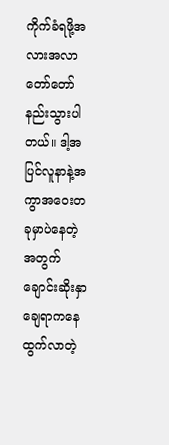ကိုက်ခံရဖို့အလားအလာတော်တော်နည်းသွားပါတယ်။ ဒါ့အပြင်လူနာနဲ့အကွာအဝေးတခုမှာပဲနေတဲ့အတွက် ချောင်းဆိုးနှာချေရာကနေထွက်လာတဲ့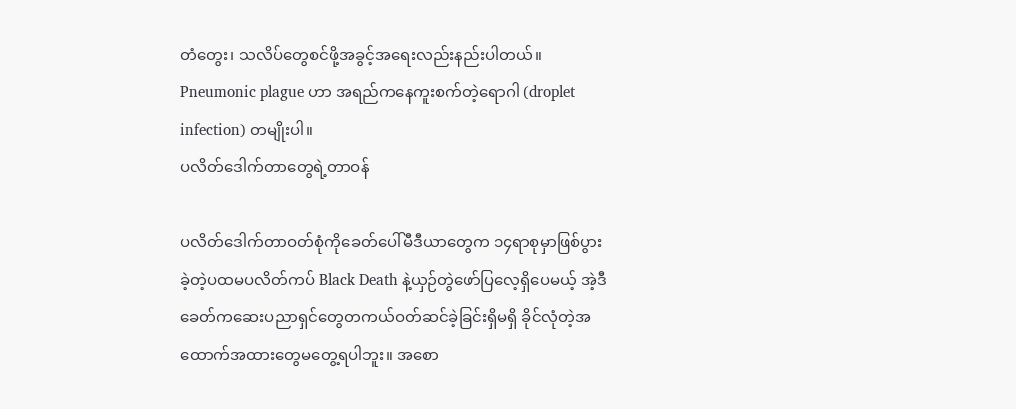တံတွေး၊ သလိပ်တွေစင်ဖို့အခွင့်အရေးလည်းနည်းပါတယ်။ Pneumonic plague ဟာ အရည်ကနေကူးစက်တဲ့ရောဂါ (droplet infection) တမျိုးပါ။
ပလိတ်ဒေါက်တာတွေရဲ့တာဝန်

ပလိတ်ဒေါက်တာဝတ်စုံကိုခေတ်ပေါ်မီဒီယာတွေက ၁၄ရာစုမှာဖြစ်ပွားခဲ့တဲ့ပထမပလိတ်ကပ် Black Death နဲ့ယှဉ်တွဲဖော်ပြလေ့ရှိပေမယ့် အဲ့ဒီခေတ်ကဆေးပညာရှင်တွေတကယ်ဝတ်ဆင်ခဲ့ခြင်းရှိမရှိ ခိုင်လုံတဲ့အထောက်အထားတွေမတွေ့ရပါဘူး။ အစော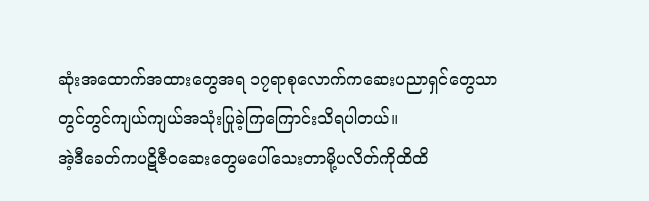ဆုံးအထောက်အထားတွေအရ ၁၇ရာစုလောက်ကဆေးပညာရှင်တွေသာတွင်တွင်ကျယ်ကျယ်အသုံးပြုခဲ့ကြကြောင်းသိရပါတယ်။
အဲ့ဒီခေတ်ကပဋိဇီဝဆေးတွေမပေါ်သေးတာမို့ပလိတ်ကိုထိထိ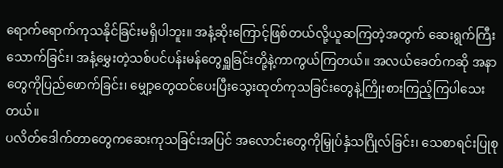ရောက်ရောက်ကုသနိုင်ခြင်းမရှိပါဘူး။ အနံ့ဆိုးကြောင့်ဖြစ်တယ်လို့ယူဆကြတဲ့အတွက် ဆေးရွက်ကြီးသောက်ခြင်း၊ အနံ့မွှေးတဲ့သစ်ပင်ပန်းမန်တွေရှူခြင်းတို့နဲ့ကာကွယ်ကြတယ်။ အလယ်ခေတ်ကဆို အနာတွေကိုပြည်ဖောက်ခြင်း၊ မျှော့တွေထင်ပေးပြီးသွေးထုတ်ကုသခြင်းတွေနဲ့ကြိုးစားကြည့်ကြပါသေးတယ်။
ပလိတ်ဒေါက်တာတွေကဆေးကုသခြင်းအပြင် အလောင်းတွေကိုမြှုပ်နှံသဂြိုလ်ခြင်း၊ သေစာရင်းပြုစု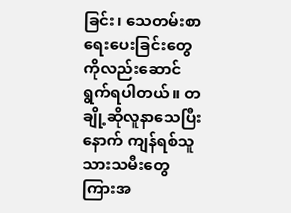ခြင်း၊ သေတမ်းစာရေးပေးခြင်းတွေကိုလည်းဆောင်ရွက်ရပါတယ်။ တချို့ဆိုလူနာသေပြီးနောက် ကျန်ရစ်သူသားသမီးတွေကြားအ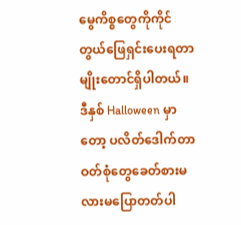မွေကိစ္စတွေကိုကိုင်တွယ်ဖြေရှင်းပေးရတာမျိုးတောင်ရှိပါတယ်။
ဒီနှစ် Halloween မှာတော့ ပလိတ်ဒေါက်တာဝတ်စုံတွေခေတ်စားမလားမပြောတတ်ပါ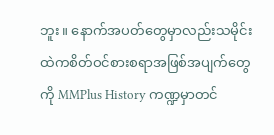ဘူး။ နောက်အပတ်တွေမှာလည်းသမိုင်းထဲကစိတ်ဝင်စားစရာအဖြစ်အပျက်တွေကို MMPlus History ကဏ္ဍမှာတင်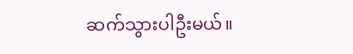ဆက်သွားပါဦးမယ်။